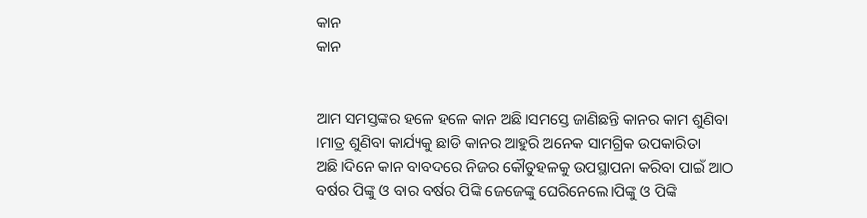କାନ
କାନ


ଆମ ସମସ୍ତଙ୍କର ହଳେ ହଳେ କାନ ଅଛି।ସମସ୍ତେ ଜାଣିଛନ୍ତି କାନର କାମ ଶୁଣିବା ।ମାତ୍ର ଶୁଣିବା କାର୍ଯ୍ୟକୁ ଛାଡି କାନର ଆହୁରି ଅନେକ ସାମଗ୍ରିକ ଉପକାରିତା ଅଛି।ଦିନେ କାନ ବାବଦରେ ନିଜର କୌତୁହଳକୁ ଉପସ୍ଥାପନା କରିବା ପାଇଁ ଆଠ ବର୍ଷର ପିଙ୍କୁ ଓ ବାର ବର୍ଷର ପିଙ୍କି ଜେଜେଙ୍କୁ ଘେରିନେଲେ।ପିଙ୍କୁ ଓ ପିଙ୍କି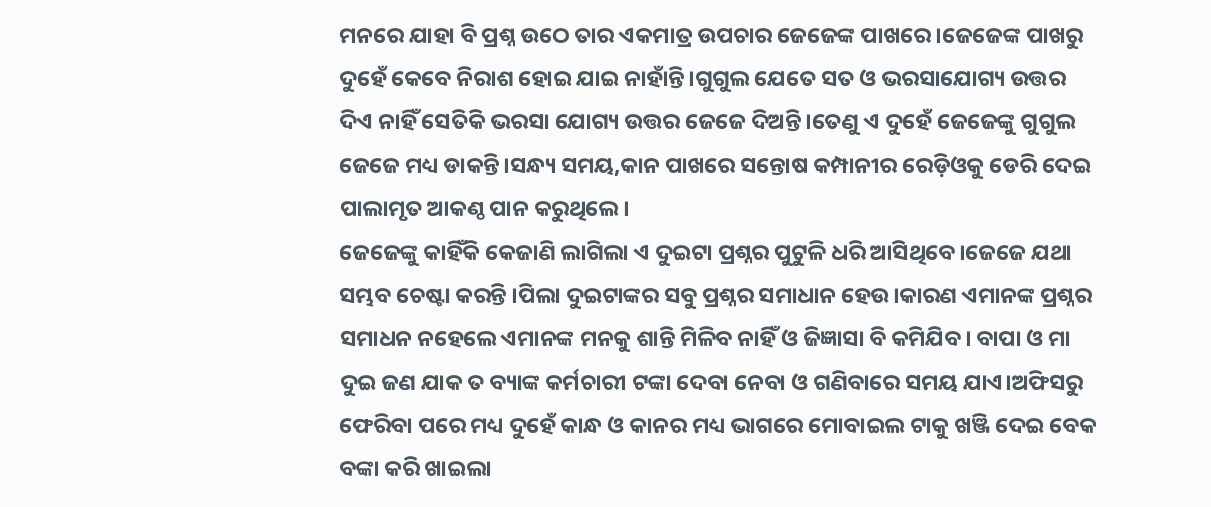ମନରେ ଯାହା ବି ପ୍ରଶ୍ନ ଉଠେ ତାର ଏକମାତ୍ର ଉପଚାର ଜେଜେଙ୍କ ପାଖରେ।ଜେଜେଙ୍କ ପାଖରୁ ଦୁହେଁ କେବେ ନିରାଶ ହୋଇ ଯାଇ ନାହାଁନ୍ତି।ଗୁଗୁଲ ଯେତେ ସତ ଓ ଭରସାଯୋଗ୍ୟ ଉତ୍ତର ଦିଏ ନାହିଁ ସେତିକି ଭରସା ଯୋଗ୍ୟ ଉତ୍ତର ଜେଜେ ଦିଅନ୍ତି।ତେଣୁ ଏ ଦୁହେଁ ଜେଜେଙ୍କୁ ଗୁଗୁଲ ଜେଜେ ମଧ୍ୟ ଡାକନ୍ତି।ସନ୍ଧ୍ୟ ସମୟ,କାନ ପାଖରେ ସନ୍ତୋଷ କମ୍ପାନୀର ରେଡ଼ିଓକୁ ଡେରି ଦେଇ ପାଲାମୃତ ଆକଣ୍ଠ ପାନ କରୁଥିଲେ।
ଜେଜେଙ୍କୁ କାହିଁକି କେଜାଣି ଲାଗିଲା ଏ ଦୁଇଟା ପ୍ରଶ୍ନର ପୁଟୁଳି ଧରି ଆସିଥିବେ।ଜେଜେ ଯଥା ସମ୍ଭବ ଚେଷ୍ଟା କରନ୍ତି ।ପିଲା ଦୁଇଟାଙ୍କର ସବୁ ପ୍ରଶ୍ନର ସମାଧାନ ହେଉ।କାରଣ ଏମାନଙ୍କ ପ୍ରଶ୍ନର ସମାଧନ ନହେଲେ ଏମାନଙ୍କ ମନକୁ ଶାନ୍ତି ମିଳିବ ନାହିଁ ଓ ଜିଜ୍ଞାସା ବି କମିଯିବ। ବାପା ଓ ମା ଦୁଇ ଜଣ ଯାକ ତ ବ୍ୟାଙ୍କ କର୍ମଚାରୀ ଟଙ୍କା ଦେବା ନେବା ଓ ଗଣିବାରେ ସମୟ ଯାଏ।ଅଫିସରୁ ଫେରିବା ପରେ ମଧ୍ୟ ଦୁହେଁ କାନ୍ଧ ଓ କାନର ମଧ୍ୟ ଭାଗରେ ମୋବାଇଲ ଟାକୁ ଖଞ୍ଜି ଦେଇ ବେକ ବଙ୍କା କରି ଖାଇଲା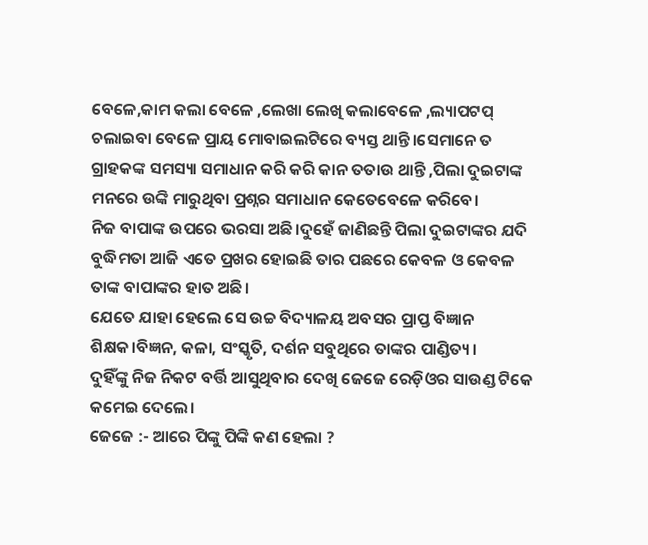ବେଳେ,କାମ କଲା ବେଳେ ,ଲେଖା ଲେଖି କଲାବେଳେ ,ଲ୍ୟାପଟପ୍ ଚଲାଇବା ବେଳେ ପ୍ରାୟ ମୋବାଇଲଟିରେ ବ୍ୟସ୍ତ ଥାନ୍ତି।ସେମାନେ ତ ଗ୍ରାହକଙ୍କ ସମସ୍ୟା ସମାଧାନ କରି କରି କାନ ତତାଉ ଥାନ୍ତି ,ପିଲା ଦୁଇଟାଙ୍କ ମନରେ ଉଙ୍କି ମାରୁଥିବା ପ୍ରଶ୍ନର ସମାଧାନ କେତେବେଳେ କରିବେ।
ନିଜ ବାପାଙ୍କ ଉପରେ ଭରସା ଅଛି।ଦୁହେଁ ଜାଣିଛନ୍ତି ପିଲା ଦୁଇଟାଙ୍କର ଯଦି ବୁଦ୍ଧିମତା ଆଜି ଏତେ ପ୍ରଖର ହୋଇଛି ତାର ପଛରେ କେବଳ ଓ କେବଳ ତାଙ୍କ ବାପାଙ୍କର ହାତ ଅଛି।
ଯେତେ ଯାହା ହେଲେ ସେ ଉଚ୍ଚ ବିଦ୍ୟାଳୟ ଅବସର ପ୍ରାପ୍ତ ବିଜ୍ଞାନ ଶିକ୍ଷକ।ବିଜ୍ଞନ, କଳା, ସଂସ୍କୃତି, ଦର୍ଶନ ସବୁଥିରେ ତାଙ୍କର ପାଣ୍ଡିତ୍ୟ।
ଦୁହିଁଙ୍କୁ ନିଜ ନିକଟ ବର୍ତ୍ତି ଆସୁଥିବାର ଦେଖି ଜେଜେ ରେଡ଼ିଓର ସାଉଣ୍ଡ ଟିକେ କମେଇ ଦେଲେ।
ଜେଜେ :- ଆରେ ପିଙ୍କୁ ପିଙ୍କି କଣ ହେଲା ?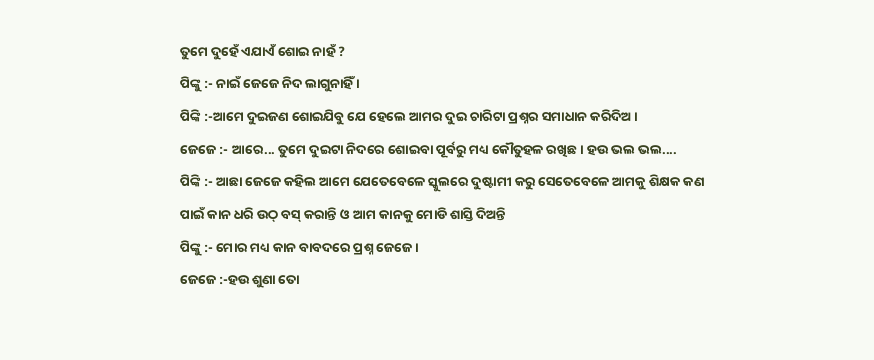ତୁମେ ଦୁହେଁ ଏଯାଏଁ ଶୋଇ ନାହଁ ?
ପିଙ୍କୁ :- ନାଇଁ ଜେଜେ ନିଦ ଲାଗୁନାହିଁ ।
ପିଙ୍କି :-ଆମେ ଦୁଇଜଣ ଶୋଇଯିବୁ ଯେ ହେଲେ ଆମର ଦୁଇ ଚାରିଟା ପ୍ରଶ୍ନର ସମାଧାନ କରିଦିଅ ।
ଜେଜେ :- ଆରେ... ତୁମେ ଦୁଇଟା ନିଦରେ ଶୋଇବା ପୂର୍ବରୁ ମଧ୍ୟ କୌତୁହଳ ରଖିଛ। ହଉ ଭଲ ଭଲ....
ପିଙ୍କି :- ଆଛା ଜେଜେ କହିଲ ଆମେ ଯେତେବେଳେ ସ୍କୁଲରେ ଦୁଷ୍ଟାମୀ କରୁ ସେତେବେଳେ ଆମକୁ ଶିକ୍ଷକ କଣ ପାଇଁ କାନ ଧରି ଉଠ୍ ବସ୍ କରାନ୍ତି ଓ ଆମ କାନକୁ ମୋଡି ଶାସ୍ତି ଦିଅନ୍ତି
ପିଙ୍କୁ :- ମୋର ମଧ୍ୟ କାନ ବାବଦରେ ପ୍ରଶ୍ନ ଜେଜେ ।
ଜେଜେ :-ହଉ ଶୁଣା ତୋ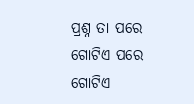ପ୍ରଶ୍ନ ତା ପରେ ଗୋଟିଏ ପରେ ଗୋଟିଏ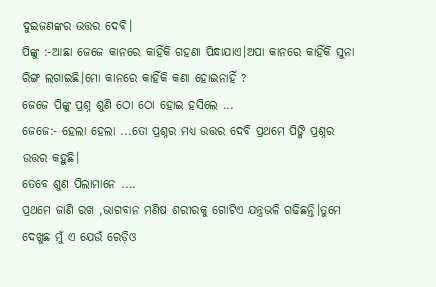ଦୁଇଜଣଙ୍କର ଉତ୍ତର ଦେବି।
ପିଙ୍କୁ :-ଆଛା ଜେଜେ କାନରେ କାହିଁକି ଗହଣା ପିନ୍ଧାଯାଏ।ଅପା କାନରେ କାହିଁକି ସୁନା ରିଙ୍ଗ ଲଗାଇଛି।ମୋ କାନରେ କାହିଁକି କଣା ହୋଇନାହିଁ ?
ଜେଜେ ପିଙ୍କୁ ପ୍ରଶ୍ନ ଶୁଣି ଠୋ ଠୋ ହୋଇ ହସିଲେ ...
ଜେଜେ:- ହେଲା ହେଲା ...ତୋ ପ୍ରଶ୍ନର ମଧ୍ୟ ଉତ୍ତର ଦେବି ପ୍ରଥମେ ପିଙ୍କି ପ୍ରଶ୍ନର ଉତ୍ତର କହୁଛି।
ତେବେ ଶୁଣ ପିଲାମାନେ ....
ପ୍ରଥମେ ଜାଣି ରଖ ,ଭାଗବାନ ମଣିଷ ଶରୀରକୁ ଗୋଟିଏ ଯନ୍ତ୍ରଭଳି ଗଢିଛନ୍ତି।ତୁମେ ଦେଖୁଛ ମୁଁ ଏ ଯେଉଁ ରେଡ଼ିଓ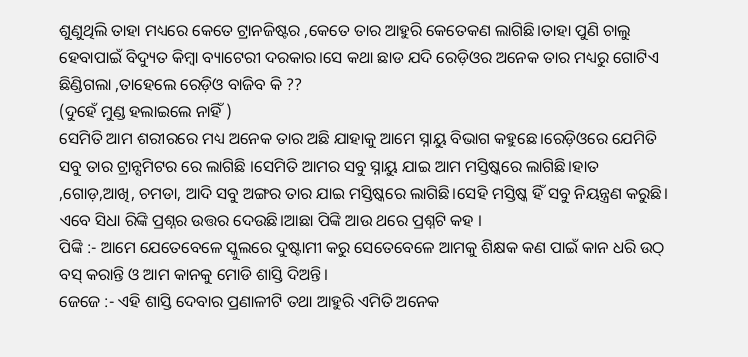ଶୁଣୁଥିଲି ତାହା ମଧ୍ୟରେ କେତେ ଟ୍ରାନଜିଷ୍ଟର ,କେତେ ତାର ଆହୁରି କେତେକଣ ଲାଗିଛି।ତାହା ପୁଣି ଚାଲୁ ହେବାପାଇଁ ବିଦ୍ୟୁତ କିମ୍ବା ବ୍ୟାଟେରୀ ଦରକାର।ସେ କଥା ଛାଡ ଯଦି ରେଡ଼ିଓର ଅନେକ ତାର ମଧ୍ୟରୁ ଗୋଟିଏ ଛିଣ୍ଡିଗଲା ,ତାହେଲେ ରେଡ଼ିଓ ବାଜିବ କି ??
(ଦୁହେଁ ମୁଣ୍ଡ ହଲାଇଲେ ନାହିଁ )
ସେମିତି ଆମ ଶରୀରରେ ମଧ୍ୟ ଅନେକ ତାର ଅଛି ଯାହାକୁ ଆମେ ସ୍ନାୟୁ ବିଭାଗ କହୁଛେ।ରେଡ଼ିଓରେ ଯେମିତି ସବୁ ତାର ଟ୍ରାନ୍ସମିଟର ରେ ଲାଗିଛି ।ସେମିତି ଆମର ସବୁ ସ୍ନାୟୁ ଯାଇ ଆମ ମସ୍ତିଷ୍କରେ ଲାଗିଛି।ହାତ ,ଗୋଡ଼,ଆଖି, ଚମଡା, ଆଦି ସବୁ ଅଙ୍ଗର ତାର ଯାଇ ମସ୍ତିଷ୍କରେ ଲାଗିଛି।ସେହି ମସ୍ତିଷ୍କ ହିଁ ସବୁ ନିୟନ୍ତ୍ରଣ କରୁଛି।
ଏବେ ସିଧା ରିଙ୍କି ପ୍ରଶ୍ନର ଉତ୍ତର ଦେଉଛି।ଆଛା ପିଙ୍କି ଆଉ ଥରେ ପ୍ରଶ୍ନଟି କହ ।
ପିଙ୍କି :- ଆମେ ଯେତେବେଳେ ସ୍କୁଲରେ ଦୁଷ୍ଟାମୀ କରୁ ସେତେବେଳେ ଆମକୁ ଶିକ୍ଷକ କଣ ପାଇଁ କାନ ଧରି ଉଠ୍ ବସ୍ କରାନ୍ତି ଓ ଆମ କାନକୁ ମୋଡି ଶାସ୍ତି ଦିଅନ୍ତି।
ଜେଜେ :- ଏହି ଶାସ୍ତି ଦେବାର ପ୍ରଣାଳୀଟି ତଥା ଆହୁରି ଏମିତି ଅନେକ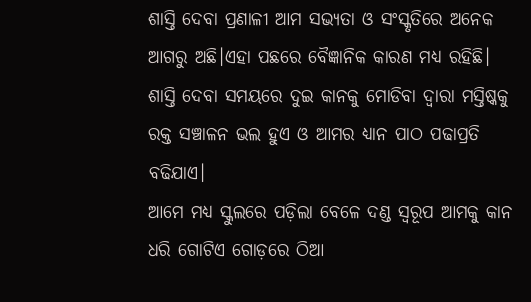ଶାସ୍ତି ଦେବା ପ୍ରଣାଳୀ ଆମ ସଭ୍ୟତା ଓ ସଂସ୍କୃତିରେ ଅନେକ ଆଗରୁ ଅଛି।ଏହା ପଛରେ ବୈଜ୍ଞାନିକ କାରଣ ମଧ୍ୟ ରହିଛି।
ଶାସ୍ତି ଦେବା ସମୟରେ ଦୁଇ କାନକୁ ମୋଡିବା ଦ୍ୱାରା ମସ୍ତିଷ୍କକୁ ରକ୍ତ ସଞ୍ଚାଳନ ଭଲ ହୁଏ ଓ ଆମର ଧ୍ୟାନ ପାଠ ପଢାପ୍ରତି ବଢିଯାଏ।
ଆମେ ମଧ୍ୟ ସ୍କୁଲରେ ପଡ଼ିଲା ବେଳେ ଦଣ୍ଡ ସ୍ୱରୂପ ଆମକୁ କାନ ଧରି ଗୋଟିଏ ଗୋଡ଼ରେ ଠିଆ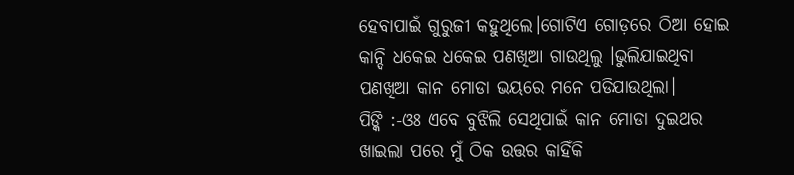ହେବାପାଇଁ ଗୁରୁଜୀ କହୁଥିଲେ।ଗୋଟିଏ ଗୋଡ଼ରେ ଠିଆ ହୋଇ କାନ୍ଦି ଧକେଇ ଧକେଇ ପଣଖିଆ ଗାଉଥିଲୁ ।ଭୁଲିଯାଇଥିବା ପଣଖିଆ କାନ ମୋଡା ଭୟରେ ମନେ ପଡିଯାଉଥିଲା।
ପିଙ୍କି :-ଓଃ ଏବେ ବୁଝିଲି ସେଥିପାଇଁ କାନ ମୋଡା ଦୁଇଥର ଖାଇଲା ପରେ ମୁଁ ଠିକ ଉତ୍ତର କାହିଁକି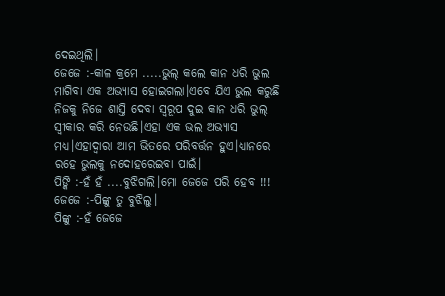ଦେଇଥିଲି।
ଜେଜେ :-କାଳ କ୍ରମେ .....ଭୁଲ୍ କଲେ କାନ ଧରି ଭୁଲ ମାଗିବା ଏକ ଅଭ୍ୟାସ ହୋଇଗଲା।ଏବେ ଯିଏ ଭୁଲ କରୁଛି ନିଜକୁ ନିଜେ ଶାସ୍ତି ଦେବା ସ୍ୱରୂପ ଦୁଇ କାନ ଧରି ଭୁଲ୍ ସ୍ୱୀକାର କରି ନେଉଛି।ଏହା ଏକ ଭଲ ଅଭ୍ୟାସ ମଧ୍ୟ।ଏହାଦ୍ୱାରା ଆମ ଭିତରେ ପରିବର୍ତ୍ତନ ହୁଏ।ଧ୍ୟାନରେ ରହେ ଭୁଲକୁ ନଦୋହରେଇବା ପାଇଁ।
ପିଙ୍କି :-ହଁ ହଁ ....ବୁଝିଗଲି।ମୋ ଜେଜେ ପରି ହେବ !!!
ଜେଜେ :-ପିଙ୍କୁ ତୁ ବୁଝିଲୁ।
ପିଙ୍କୁ :-ହଁ ଜେଜେ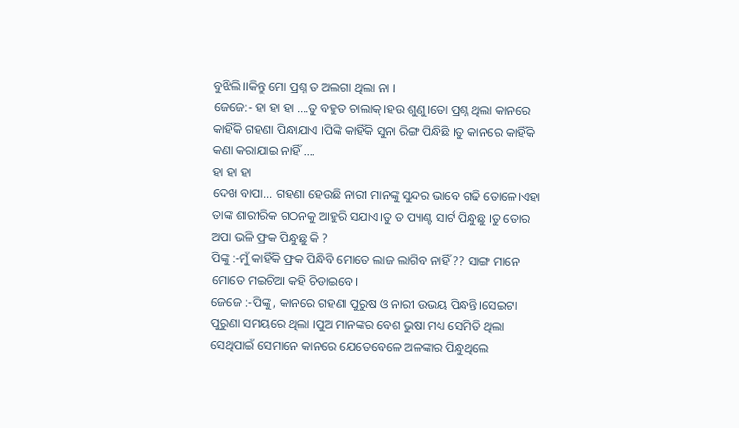ବୁଝିଲି।।କିନ୍ତୁ ମୋ ପ୍ରଶ୍ନ ତ ଅଲଗା ଥିଲା ନା ।
ଜେଜେ:- ହା ହା ହା ....ତୁ ବହୁତ ଚାଲାକ୍।ହଉ ଶୁଣୁ।ତୋ ପ୍ରଶ୍ନ ଥିଲା କାନରେ କାହିଁକି ଗହଣା ପିନ୍ଧାଯାଏ ।ପିଙ୍କି କାହିଁକି ସୁନା ରିଙ୍ଗ ପିନ୍ଧିଛି ।ତୁ କାନରେ କାହିଁକି କଣା କରାଯାଇ ନାହିଁ ....
ହା ହା ହା
ଦେଖ ବାପା... ଗହଣା ହେଉଛି ନାରୀ ମାନଙ୍କୁ ସୁନ୍ଦର ଭାବେ ଗଢି ତୋଳେ।ଏହା ତାଙ୍କ ଶାରୀରିକ ଗଠନକୁ ଆହୁରି ସଯାଏ।ତୁ ତ ପ୍ୟାଣ୍ଟ ସାର୍ଟ ପିନ୍ଧୁଛୁ ।ତୁ ତୋର ଅପା ଭଳି ଫ୍ରକ ପିନ୍ଧୁଛୁ କି ?
ପିଙ୍କୁ :-ମୁଁ କାହିଁକି ଫ୍ରକ ପିନ୍ଧିବି ମୋତେ ଲାଜ ଲାଗିବ ନାହିଁ ?? ସାଙ୍ଗ ମାନେ ମୋତେ ମଇଚିଆ କହି ଚିଡାଇବେ।
ଜେଜେ :-ପିଙ୍କୁ, କାନରେ ଗହଣା ପୁରୁଷ ଓ ନାରୀ ଉଭୟ ପିନ୍ଧନ୍ତି।ସେଇଟା ପୁରୁଣା ସମୟରେ ଥିଲା ।ପୁଅ ମାନଙ୍କର ବେଶ ଭୁଷା ମଧ୍ୟ ସେମିତି ଥିଲା ସେଥିପାଇଁ ସେମାନେ କାନରେ ଯେତେବେଳେ ଅଳଙ୍କାର ପିନ୍ଧୁଥିଲେ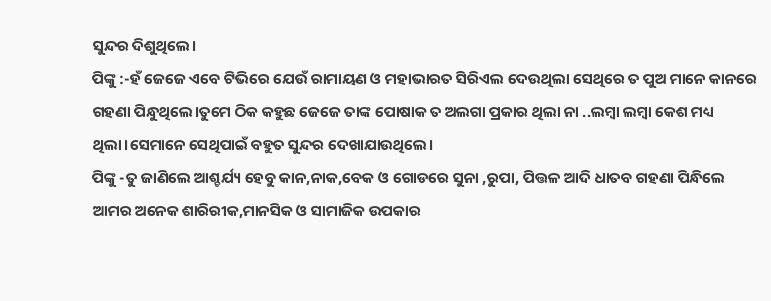ସୁନ୍ଦର ଦିଶୁଥିଲେ।
ପିଙ୍କୁ :-ହଁ ଜେଜେ ଏବେ ଟିଭିରେ ଯେଉଁ ରାମାୟଣ ଓ ମହାଭାରତ ସିରିଏଲ ଦେଉଥିଲା ସେଥିରେ ତ ପୁଅ ମାନେ କାନରେ ଗହଣା ପିନ୍ଧୁଥିଲେ।ତୁମେ ଠିକ କହୁଛ ଜେଜେ ତାଙ୍କ ପୋଷାକ ତ ଅଲଗା ପ୍ରକାର ଥିଲା ନା ..ଲମ୍ବା ଲମ୍ବା କେଶ ମଧ୍ୟ ଥିଲା।ସେମାନେ ସେଥିପାଇଁ ବହୁତ ସୁନ୍ଦର ଦେଖାଯାଉଥିଲେ।
ପିଙ୍କୁ -ତୁ ଜାଣିଲେ ଆଶ୍ଚର୍ଯ୍ୟ ହେବୁ କାନ,ନାକ,ବେକ ଓ ଗୋଡରେ ସୁନା ,ରୁପା, ପିତ୍ତଳ ଆଦି ଧାତବ ଗହଣା ପିନ୍ଧିଲେ ଆମର ଅନେକ ଶାରିରୀକ,ମାନସିକ ଓ ସାମାଜିକ ଉପକାର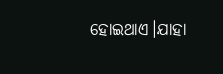ହୋଇଥାଏ।ଯାହା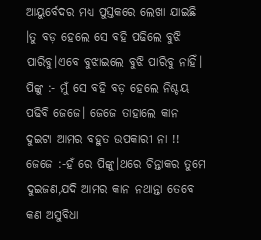ଆୟୁର୍ବେଦର ମଧ୍ୟ ପୁସ୍ତକରେ ଲେଖା ଯାଇଛି ।ତୁ ବଡ଼ ହେଲେ ସେ ବହି ପଢିଲେ ବୁଝି ପାରିବୁ।ଏବେ ବୁଝାଇଲେ ବୁଝି ପାରିବୁ ନାହିଁ।
ପିଙ୍କୁ :- ମୁଁ ସେ ବହି ବଡ଼ ହେଲେ ନିଶ୍ଚୟ ପଢିବି ଜେଜେ। ଜେଜେ ତାହାଲେ କାନ ଦୁଇଟା ଆମର ବହୁତ ଉପକାରୀ ନା !!
ଜେଜେ :-ହଁ ରେ ପିଙ୍କୁ।ଥରେ ଚିନ୍ତାକର ତୁମେ ଦୁଇଜଣ,ଯଦି ଆମର କାନ ନଥାନ୍ତା ତେବେ କଣ ଅସୁବିଧା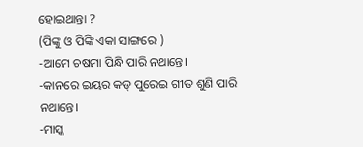ହୋଇଥାନ୍ତା ?
(ପିଙ୍କୁ ଓ ପିଙ୍କି ଏକା ସାଙ୍ଗରେ )
-ଆମେ ଚଷମା ପିନ୍ଧି ପାରି ନଥାନ୍ତେ।
-କାନରେ ଇୟର କଡ୍ ପୁରେଇ ଗୀତ ଶୁଣି ପାରି ନଥାନ୍ତେ।
-ମାସ୍କ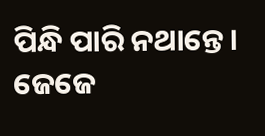ପିନ୍ଧି ପାରି ନଥାନ୍ତେ।
ଜେଜେ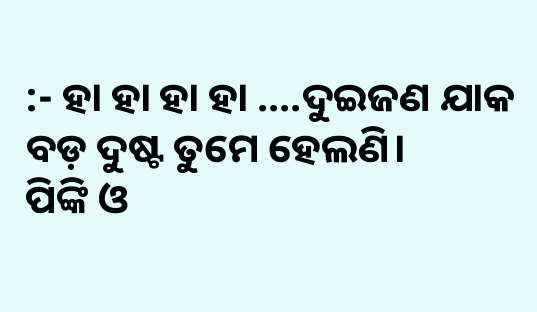:- ହା ହା ହା ହା ....ଦୁଇଜଣ ଯାକ ବଡ଼ ଦୁଷ୍ଟ ତୁମେ ହେଲଣି।
ପିଙ୍କି ଓ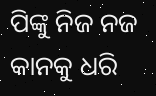ପିଙ୍କୁ ନିଜ ନଜ କାନକୁ ଧରି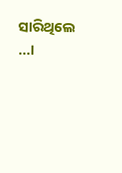ସାରିଥିଲେ ...।